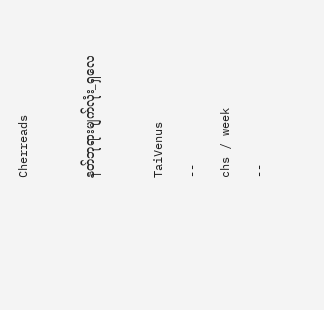Cherreads

နတ်ဘုရားမျက်လုံး_ရှလေ

TaiVenus
--
chs / week
--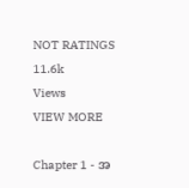NOT RATINGS
11.6k
Views
VIEW MORE

Chapter 1 - အ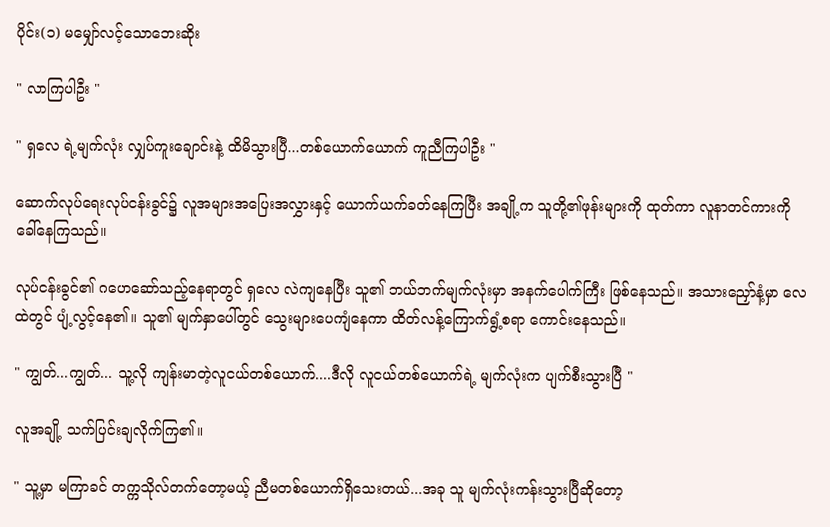ပိုင်း(၁) မမျှော်လင့်သောဘေးဆိုး

" လာကြပါဦး "

" ရှလေ ရဲ့မျက်လုံး လျှပ်ကူးချောင်းနဲ့ ထိမိသွားပြီ...တစ်ယောက်ယောက် ကူညီကြပါဦး "

ဆောက်လုပ်ရေးလုပ်ငန်းခွင်၌ လူအများအပြေးအလွှားနှင့် ယောက်ယက်ခတ်နေကြပြီး အချို့က သူတို့၏ဖုန်းများကို ထုတ်ကာ လူနာတင်ကားကို ခေါ်နေကြသည်။

လုပ်ငန်းခွင်၏ ဂဟေဆော်သည့်နေရာတွင် ရှလေ လဲကျနေပြီး သူ၏ ဘယ်ဘက်မျက်လုံးမှာ အနက်ပေါက်ကြီး‌ ဖြစ်နေသည်။ အသားညှော်နံ့မှာ လေထဲတွင် ပျံ့လွင့်နေ၏။ သူ၏ မျက်နှာပေါ်တွင် သွေးများပေကျံနေကာ ထိတ်လန့်ကြောက်ရွံ့စရာ ကောင်းနေသည်။

" ကျွတ်...ကျွတ်... သူ့လို ကျန်းမာတဲ့လူငယ်တစ်ယောက်....ဒီလို လူငယ်တစ်ယောက်ရဲ့ မျက်လုံးက ပျက်စီးသွားပြီ "

လူအချို့ သက်ပြင်းချလိုက်ကြ၏။

" သူ့မှာ မကြာခင် တက္ကသိုလ်တက်တော့မယ့် ညီမတစ်ယောက်ရှိသေးတယ်...အခု သူ မျက်လုံးကန်းသွားပြီဆိုတော့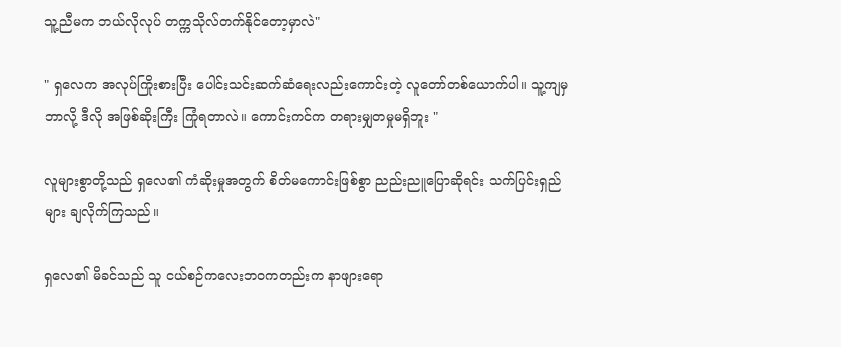သူ့ညီမက ဘယ်လိုလုပ် တက္ကသိုလ်တက်နိုင်တော့မှာလဲ"

" ရှလေက အလုပ်ကြိုးစားပြီး ပေါင်းသင်းဆက်ဆံရေးလည်းကောင်းတဲ့ လူတော်တစ်ယောက်ပါ။ သူ့ကျမှ ဘာလို့ ဒီလို အဖြစ်ဆိုးကြီး ကြုံရတာလဲ။ ကောင်းကင်က တရားမျှတမှုမရှိဘူး "

လူများစွာတို့သည် ရှလေ၏ ကံဆိုးမှုအတွက် စိတ်မကောင်းဖြစ်စွာ ညည်းညူပြောဆိုရင်း သက်ပြင်းရှည်များ ချလိုက်ကြသည်။

ရှလေ၏ မိခင်သည် သူ ငယ်စဉ်ကလေးဘဝကတည်းက နာဖျားရော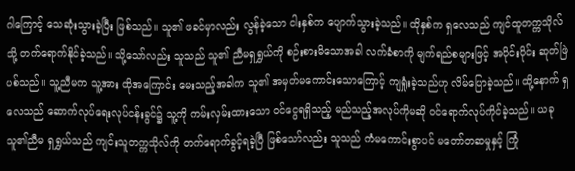ဂါကြောင့် သေဆုံးသွားခဲ့ပြီး ဖြစ်သည်။ သူ၏ ဖခင်မှာလည်း လွန်ခဲ့သော ငါးနှစ်က ပျောက်သွားခဲ့သည်။ ထိုနှစ်က ရှလေသည် ကျင်ထူတက္ကသိုလ်သို့ တက်ရောက်နိုင်ခဲ့သည်။ သို့သော်လည်း သူသည် သူ၏ ညီမရှရွှယ်ကို စဉ်းစားမိသောအခါ လက်ခံစာကို မျက်ရည်စများဖြင့် အပိုင်းပိုင်း ဆုတ်ဖြဲပစ်သည်။ သူ့ညီမက သူ့အား ထိုအကြောင်း မေးသည့်အခါက သူ၏ အမှတ်မကောင်းသောကြောင့် ကျရှုံးခဲ့သည်ဟု လိမ်ပြောခဲ့သည်။ ထို့နောက် ရှလေသည် ဆောက်လုပ်ရေးလုပ်ငန်းခွင်၌ သူ့ကို ကမ်းလှမ်းထားသော ဝင်‌ငွေရရှိသည့် မည်သည့်အလုပ်ကိုမဆို ဝင်ရောက်လုပ်ကိုင်ခဲ့သည်။ ယခု သူ၏ညီမ ရှရွှယ်သည် ကျင်းသူတက္ကသိုလ်ကို တက်ရောက်ခွင့်ရခဲ့ပြီ ဖြစ်သော်လည်း သူသည် ကံမကောင်းစွာပင် မတော်တဆမှုနှင့် ကြုံ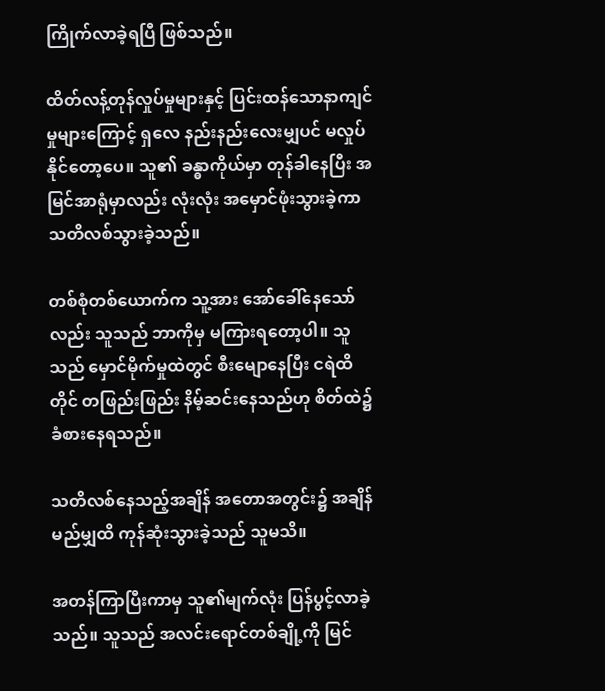ကြိုက်လာခဲ့ရပြီ ဖြစ်သည်။

ထိတ်လန့်တုန်လှုပ်မှုများနှင့် ပြင်းထန်သောနာကျင်မှုများကြောင့် ရှလေ နည်းနည်းလေးမျှပင် မလှုပ်နိုင်တော့ပေ။ သူ၏ ခန္ဓာကိုယ်မှာ တုန်ခါနေပြီး အမြင်အာရုံမှာလည်း လုံးလုံး အမှောင်ဖုံးသွားခဲ့ကာ သတိလစ်သွားခဲ့သည်။

တစ်စုံတစ်ယောက်က သူ့အား အော်ခေါ်နေသော်လည်း သူသည် ဘာကိုမှ မကြားရတော့ပါ။ သူသည် မှောင်မိုက်မှုထဲတွင် စီးမျောနေပြီး ငရဲထိတိုင် တဖြည်းဖြည်း နိမ့်ဆင်းနေသည်ဟု စိတ်ထဲ၌ ခံစားနေရသည်။

သတိလစ်နေသည့်အချိန် အတောအတွင်း၌ အချိန်မည်မျှထိ ကုန်ဆုံးသွားခဲ့သည် သူမသိ။

အတန်ကြာပြီးကာမှ သူ၏မျက်လုံး ပြန်ပွင့်လာခဲ့သည်။ သူသည် အလင်း‌ရောင်တစ်ချို့ကို မြင်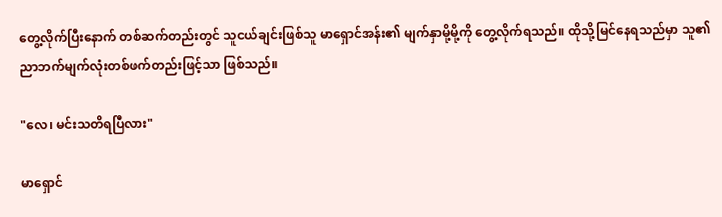တွေ့လိုက်ပြီးနောက် တစ်ဆက်တည်းတွင် သူငယ်ချင်းဖြစ်သူ မာရှောင်အန်း၏ မျက်နှာမို့မို့ကို တွေ့လိုက်ရသည်။ ထိုသို့မြင်နေရသည်မှာ သူ၏ ညာဘက်မျက်လုံးတစ်ဖက်တည်းဖြင့်သာ ဖြစ်သည်။

"လေ၊ မင်းသတိရပြီလား"

မာရှောင်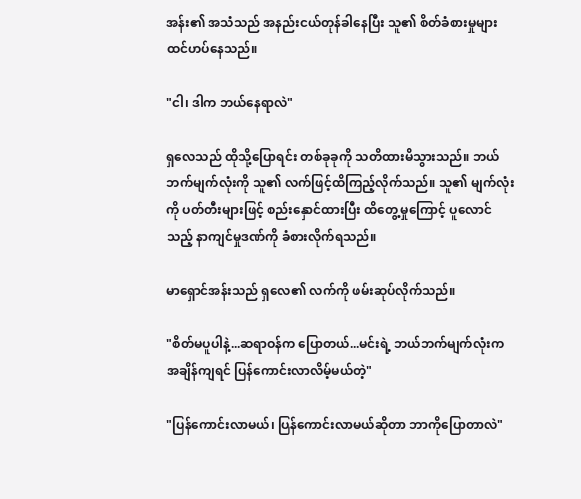အန်း၏ အသံသည် အနည်းငယ်တုန်ခါနေပြီး သူ၏ စိတ်ခံစားမှုများ ထင်ဟပ်နေသည်။

"ငါ၊ ဒါက ဘယ်နေရာလဲ"

ရှလေသည် ထိုသို့ပြောရင်း တစ်ခုခုကို သတိထားမိသွားသည်။ ဘယ်ဘက်မျက်လုံးကို သူ၏ လက်ဖြင့်ထိကြည့်လိုက်သည်။ သူ၏ မျက်လုံးကို ပတ်တီးများဖြင့် စည်းနှောင်ထားပြီး ထိတွေ့မှုကြောင့် ပူလောင်သည့် နာကျင်မှုဒဏ်ကို ခံစားလိုက်ရသည်။

မာရှောင်အန်းသည် ရှလေ၏ လက်ကို ဖမ်းဆုပ်လိုက်သည်။

"စိတ်မပူပါနဲ့...ဆရာဝန်က ပြောတယ်...မင်းရဲ့ ဘယ်ဘက်မျက်လုံးက အချိန်ကျရင် ပြန်ကောင်းလာလိမ့်မယ်တဲ့"

"ပြန်ကောင်းလာမယ်၊ ပြန်ကောင်းလာမယ်ဆိုတာ ဘာကိုပြောတာလဲ"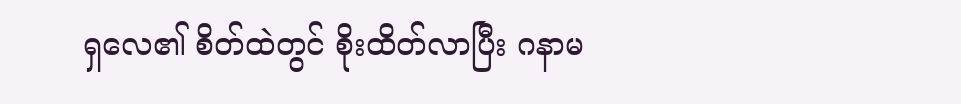ရှလေ၏ စိတ်ထဲတွင် စိုးထိတ်လာပြီး ဂနာမ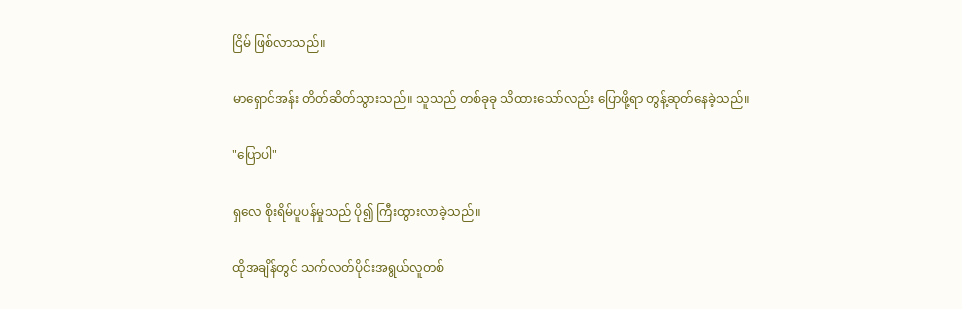ငြိမ် ဖြစ်လာသည်။

မာရှောင်အန်း တိတ်ဆိတ်သွားသည်။ သူသည် တစ်ခုခု သိထားသော်လည်း ပြောဖို့ရာ တွန့်ဆုတ်နေခဲ့သည်။

"ပြောပါ"

ရှလေ စိုးရိမ်ပူပန်မှုသည် ပို၍ ကြီးထွားလာခဲ့သည်။

ထိုအချိန်တွင် သက်လတ်ပိုင်းအရွယ်လူတစ်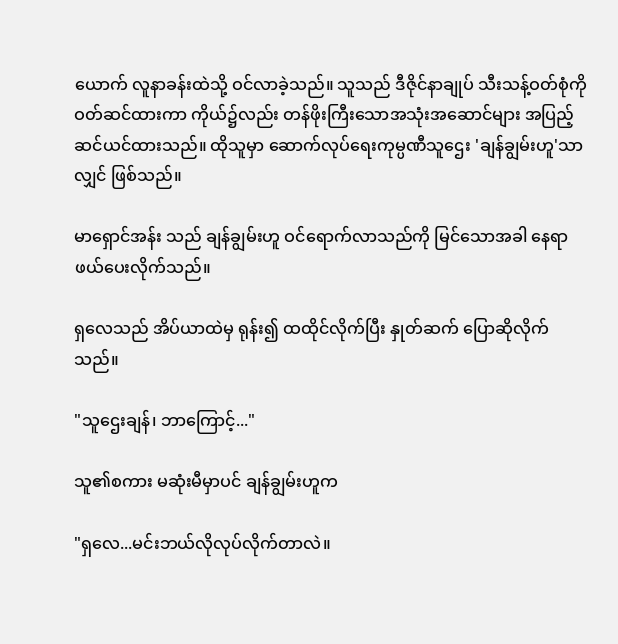ယောက် လူနာခန်းထဲသို့ ဝင်လာခဲ့သည်။ သူသည် ဒီဇိုင်နာချုပ် သီးသန့်ဝတ်စုံကို ဝတ်ဆင်ထားကာ ကိုယ်၌လည်း တန်ဖိုးကြီးသောအသုံးအဆောင်များ အပြည့်ဆင်ယင်ထားသည်။ ထိုသူမှာ ဆောက်လုပ်ရေးကုမ္ပဏီသူဌေး 'ချန်ချွမ်းဟူ'သာလျှင် ဖြစ်သည်။

မာရှောင်အန်း သည် ချန်ချွမ်းဟူ ဝင်ရောက်လာသည်ကို မြင်သောအခါ နေရာဖယ်‌ပေးလိုက်သည်။

ရှလေသည် အိပ်ယာထဲမှ ရုန်း၍ ထထိုင်လိုက်ပြီး နှုတ်ဆက် ပြောဆိုလိုက်သည်။

"သူဌေးချန်၊ ဘာကြောင့်..."

သူ၏စကား မဆုံးမီမှာပင် ချန်ချွမ်းဟူက

"ရှလေ...မင်းဘယ်လိုလုပ်လိုက်တာလဲ။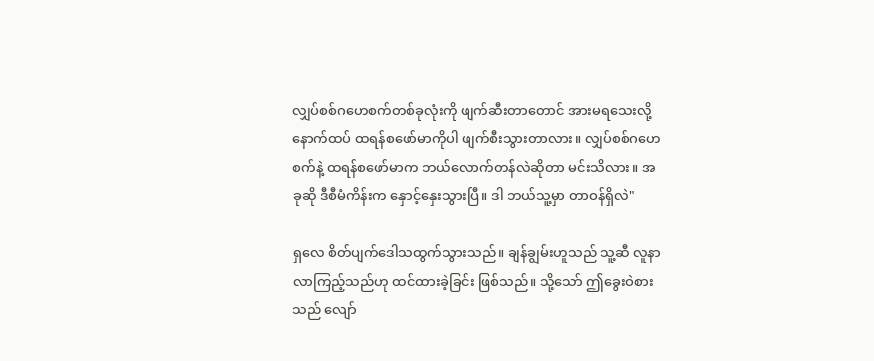လျှပ်စစ်ဂဟေစက်တစ်ခုလုံးကို ဖျက်ဆီးတာတောင် အားမရသေးလို့ နောက်ထပ် ထရန်စဖော်မာကိုပါ ဖျက်စီးသွားတာလား။ လျှပ်စစ်ဂဟေစက်နဲ့ ထရန်စဖော်မာက ဘယ်လောက်တန်လဲဆိုတာ မင်းသိလား။ အခုဆို ဒီစီမံကိန်းက နှောင့်နှေးသွားပြီ။ ဒါ ဘယ်သူ့မှာ တာဝန်ရှိလဲ"

ရှလေ စိတ်ပျက်ဒေါသထွက်သွားသည်။ ချန်ချွမ်းဟူသည် သူ့ဆီ လူနာလာကြည့်သည်ဟု ထင်ထားခဲ့ခြင်း ဖြစ်သည်။ သို့‌သော် ဤ‌‌ခွေးဝဲစားသည် လျော်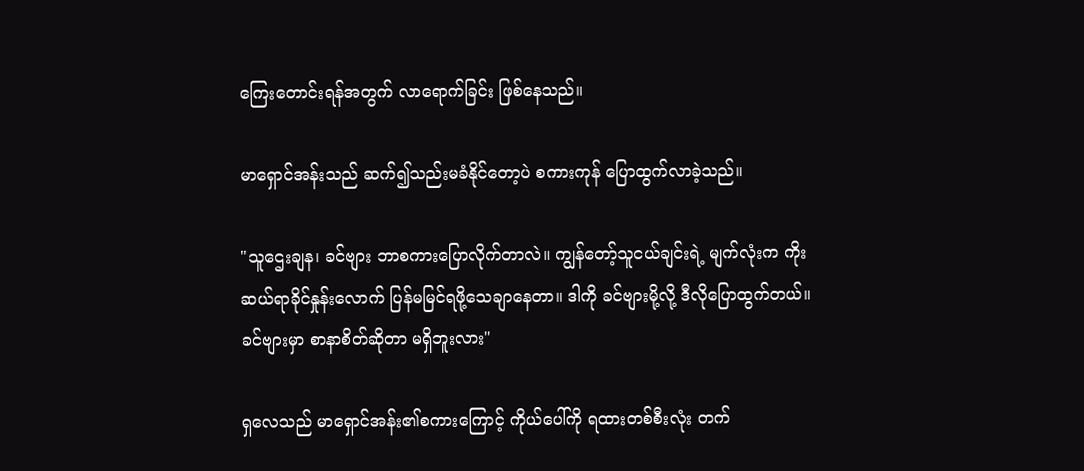ကြေးတောင်းရန်အတွက် လာရောက်ခြင်း ဖြစ်နေသည်။

မာရှောင်အန်းသည် ဆက်၍သည်းမခံနိုင်တော့ပဲ စကားကုန် ပြောထွက်လာခဲ့သည်။

"သူ‌ဌေးချန၊ ခင်ဗျား ဘာစကားပြောလိုက်တာလဲ။ ကျွန်တော့်သူငယ်ချင်းရဲ့ မျက်လုံးက ကိုးဆယ်ရာခိုင်နှုန်းလောက် ပြန်မမြင်ရဖို့သေချာနေတာ။ ဒါကို ခင်ဗျားမို့လို့ ‌ဒီလိုပြောထွက်တယ်။ ခင်ဗျားမှာ စာနာစိတ်ဆိုတာ မရှိဘူးလား"

ရှလေသည် မာရှောင်အန်း၏စကားကြောင့် ကိုယ်‌ပေါ်ကို ရထားတစ်စီးလုံး တက်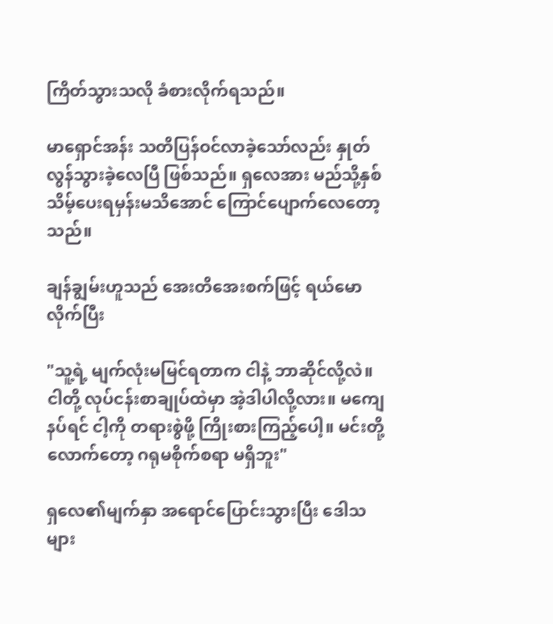ကြိတ်သွားသလို ခံစားလိုက်ရသည်။

မာရှောင်အန်း သတိပြန်ဝင်လာခဲ့‌သော်လည်း နှုတ်လွန်သွားခဲ့လေပြီ ဖြစ်သည်။ ရှလေအား မည်သို့နှစ်သိမ့်ပေးရမှန်းမသိအောင် ကြောင်ပျောက်လေတော့သည်။

ချန်ချွမ်းဟူသည် အေးတိအေးစက်ဖြင့် ရယ်မောလိုက်ပြီး

"သူ့ရဲ့ မျက်လုံးမမြင်ရတာက ငါနဲ့ ဘာဆိုင်လို့လဲ။ ငါတို့ လုပ်ငန်းစာချုပ်ထဲမှာ အဲ့ဒါပါလို့လား။ မကျေနပ်ရင် ငါ့ကို တရားစွဲဖို့ ကြိုးစားကြည့်ပေါ့။ မင်းတို့လောက်တော့ ဂရုမစိုက်စရာ မရှိဘူး"

ရှလေ၏မျက်နှာ အရောင်ပြောင်းသွားပြီး ဒေါသများ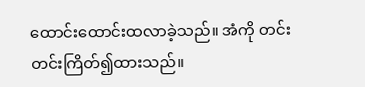ထောင်းထောင်းထလာခဲ့သည်။ အံကို တင်းတင်းကြိတ်၍ထားသည်။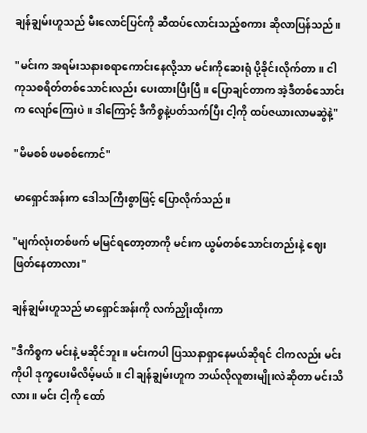ချန်ချွမ်းဟူသည် မီးလောင်ပြင်ကို ဆီထပ်လောင်းသည့်စကား ဆိုလာပြန်သည်။

"မင်းက အရမ်းသနားစရာကောင်းနေလို့သာ မင်းကိုဆေးရုံ ပို့ခိုင်းလိုက်တာ။ ငါ ကုသစရိတ်တစ်သောင်းလည်း ပေးထားပြီးပြီ။ ပြောချင်တာက အဲ့ဒီတစ်သောင်းက လျော်ကြေးပဲ။ ဒါကြောင့် ဒီကိစ္စနဲ့ပတ်သက်ပြီး ငါ့ကို ထပ်ဇယားလာမဆွဲနဲ့"

"မိမစစ် ဖမစစ်ကောင်"

မာရှောင်အန်းက ဒေါသကြီးစွာဖြင့် ပြောလိုက်သည်။

"မျက်လုံးတစ်ဖက် မမြင်ရတော့တာကို မင်းက ယွမ်တစ်သောင်းတည်းနဲ့ ဈေးဖြတ်နေတာလား"

ချန်ချွမ်းဟူသည် မာရှောင်အန်းကို လက်ညှိုးထိုးကာ

"ဒီကိစ္စက မင်းနဲ့ မဆိုင်ဘူး။ မင်းကပါ ပြဿနာရှာနေမယ်ဆိုရင် ငါကလည်း မင်းကိုပါ ဒုက္ခပေးမိလိမ့်မယ်။ ငါ ချန်ချွမ်းဟူက ဘယ်လိုလူစားမျိုးလဲဆိုတာ မင်းသိလား။ မင်း ငါ့ကို ထော်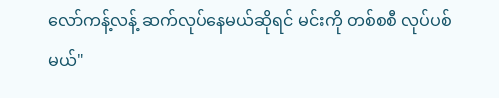လော်ကန့်လန့် ဆက်လုပ်နေမယ်ဆိုရင် မင်းကို တစ်စစီ လုပ်ပစ်မယ်"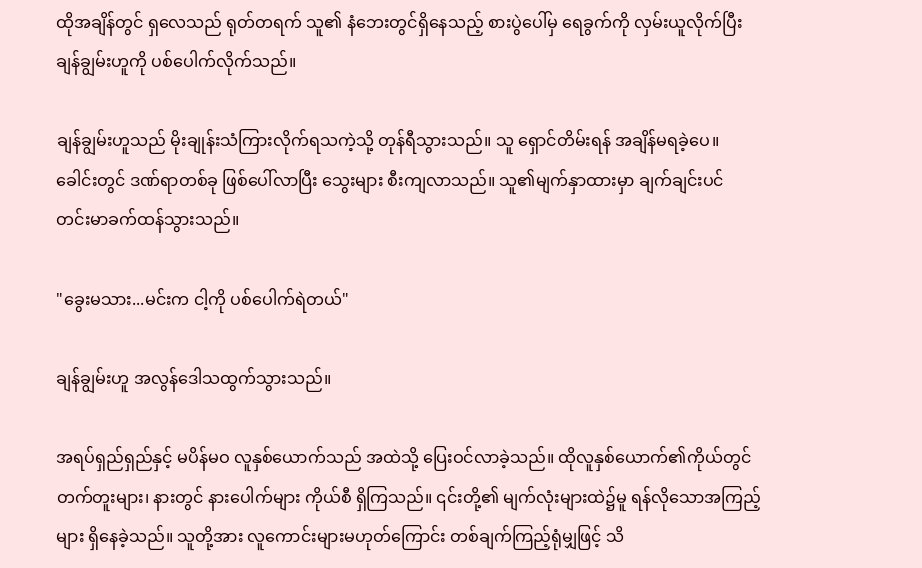ထိုအချိန်တွင် ရှလေသည် ရုတ်တရက် သူ၏ နံဘေးတွင်ရှိနေသည့် စားပွဲပေါ်မှ ရေခွက်ကို လှမ်းယူလိုက်ပြီး ချန်ချွမ်းဟူကို ပစ်ပေါက်လိုက်သည်။

ချန်ချွမ်းဟူသည် မိုးချုန်းသံကြားလိုက်ရသကဲ့သို့ တုန်ရီသွားသည်။ သူ ရှောင်တိမ်းရန် အချိန်မရခဲ့ပေ။ ခေါင်းတွင် ဒဏ်ရာတစ်ခု ဖြစ်ပေါ်လာပြီး သွေးများ စီးကျလာသည်။ သူ၏မျက်နှာထားမှာ ချက်ချင်းပင် တင်းမာခက်ထန်သွားသည်။

"ခွေးမသား...မင်းက ငါ့ကို ပစ်ပေါက်ရဲတယ်"

ချန်ချွမ်းဟူ အလွန်ဒေါသထွက်သွားသည်။

အရပ်ရှည်ရှည်နှင့် မပိန်မဝ လူနှစ်ယောက်သည် အထဲသို့ ပြေးဝင်လာခဲ့သည်။ ထိုလူနှစ်ယောက်၏ကိုယ်တွင် တက်တူးများ၊ နားတွင် နားပေါက်များ ကိုယ်စီ ရှိကြသည်။ ၎င်းတို့၏ မျက်လုံးများထဲ၌မူ ရန်လိုသောအကြည့်များ ရှိနေခဲ့သည်။ သူတို့အား လူကောင်းများမဟုတ်ကြောင်း တစ်ချက်ကြည့်ရုံမျှဖြင့် သိ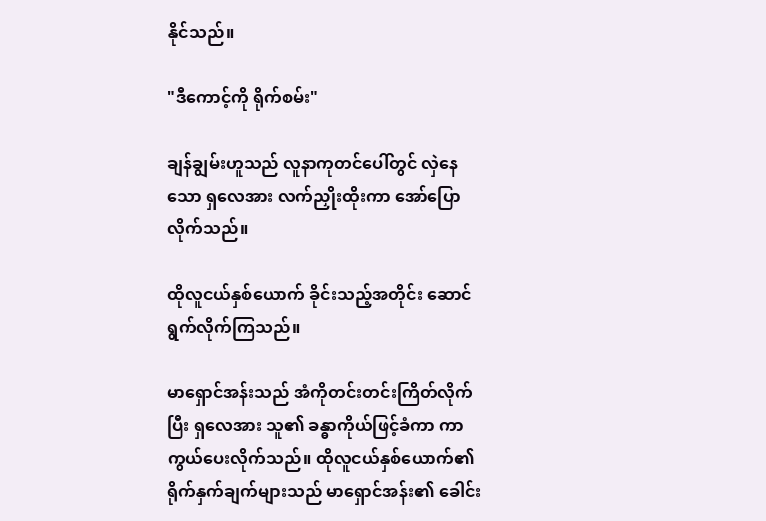နိုင်သည်။

"ဒီကောင့်ကို ရိုက်စမ်း"

ချန်ချွမ်းဟူသည် လူနာကုတင်ပေါ်တွင် လှဲနေသော ရှလေအား လက်ညှိုးထိုးကာ အော်ပြောလိုက်သည်။

ထိုလူငယ်နှစ်ယောက် ခိုင်းသည့်အတိုင်း ဆောင်ရွက်လိုက်ကြသည်။

မာရှောင်အန်းသည် အံကိုတင်းတင်းကြိတ်လိုက်ပြီး ရှလေအား သူ၏ ခန္ဓာကိုယ်ဖြင့်ခံကာ ကာကွယ်ပေးလိုက်သည်။ ထိုလူငယ်နှစ်ယောက်၏ ရိုက်နှက်ချက်များသည် မာရှောင်အန်း၏ ခေါင်း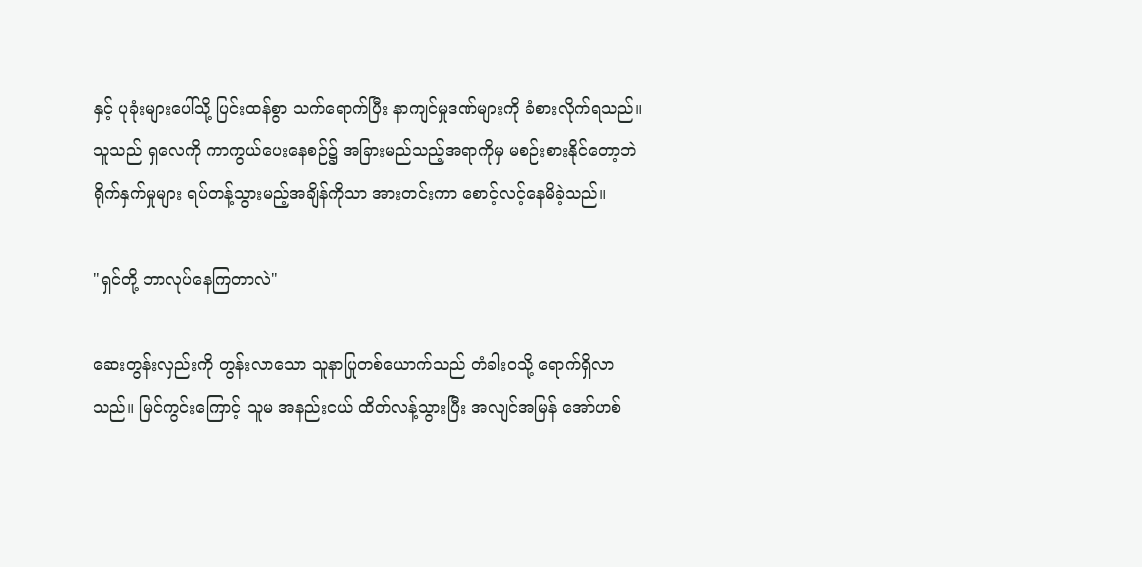နှင့် ပုခုံးများပေါ်သို့ ပြင်းထန်စွာ သက်ရောက်ပြီး နာကျင်မှုဒဏ်များကို ခံစားလိုက်ရသည်။ သူသည် ရှလေကို ကာကွယ်ပေးနေစဉ်၌ အခြားမည်သည့်အရာကိုမှ မစဉ်းစားနိုင်တော့ဘဲ ရိုက်နှက်မှုများ ရပ်တန့်သွားမည့်အချိန်ကိုသာ အားတင်းကာ စောင့်လင့်နေမိခဲ့သည်။

"ရှင်တို့ ဘာလုပ်နေကြတာလဲ"

ဆေးတွန်းလှည်းကို တွန်းလာသော သူနာပြုတစ်ယောက်သည် တံခါးဝသို့ ရောက်ရှိလာသည်။ မြင်ကွင်းကြောင့် သူမ အနည်းငယ် ထိတ်လန့်သွားပြီး အလျင်အမြန် အော်ဟစ်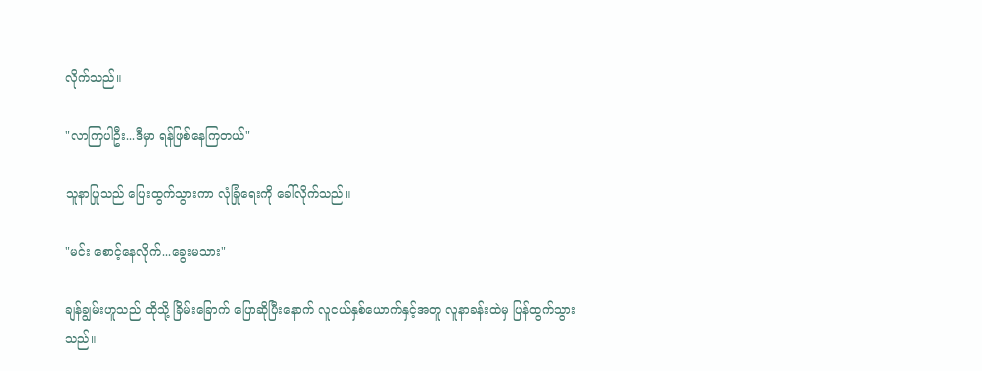လိုက်သည်။

"လာကြပါဦး...ဒီမှာ ရန်ဖြစ်နေကြတယ်"

သူနာပြု‌သည် ပြေးထွက်သွားကာ လုံခြုံရေးကို ခေါ်လိုက်သည်။

"မင်း စောင့်နေလိုက်...ခွေးမသား"

ချန်ချွမ်းဟူသည် ထိုသို့ ‌ခြိမ်း‌ခြောက် ပြောဆိုပြီးနောက် လူငယ်နှစ်ယောက်နှင့်အတူ လူနာခန်းထဲမှ ပြန်ထွက်သွားသည်။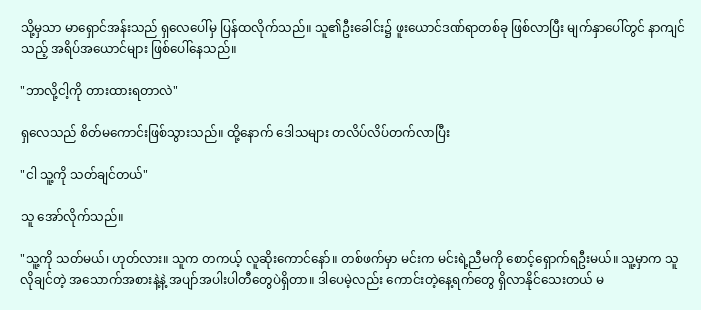သို့မှသာ မာရှောင်အန်းသည် ရှလေပေါ်မှ ပြန်ထလိုက်သည်။ သူ၏ဦးခေါင်း၌ ဖူးယောင်ဒဏ်ရာတစ်ခု ဖြစ်လာပြီး မျက်နှာပေါ်တွင် နာကျင်သည့် အရိပ်အယောင်များ ဖြစ်ပေါ်နေသည်။

"ဘာလို့ငါ့ကို တားထားရတာလဲ"

ရှလေသည် စိတ်မကောင်းဖြစ်သွားသည်။ ထို့နောက် ဒေါသများ တလိပ်လိပ်တက်လာပြီး

"ငါ သူ့ကို သတ်ချင်တယ်"

သူ အော်လိုက်သည်။

"သူ့ကို သတ်မယ်၊ ဟုတ်လား။ သူက တကယ့် လူဆိုးကောင်နော်။ တစ်ဖက်မှာ မင်းက မင်းရဲ့ညီမကို စောင့်ရှောက်ရဦးမယ်။ သူ့မှာက သူလိုချင်တဲ့ အသောက်အစားနဲ့နဲ့ အပျာ်အပါးပါတီ‌တွေပဲရှိတာ။ ဒါပေမဲ့လည်း ကောင်းတဲ့နေ့ရက်တွေ ရှိလာနိုင်သေးတယ် မ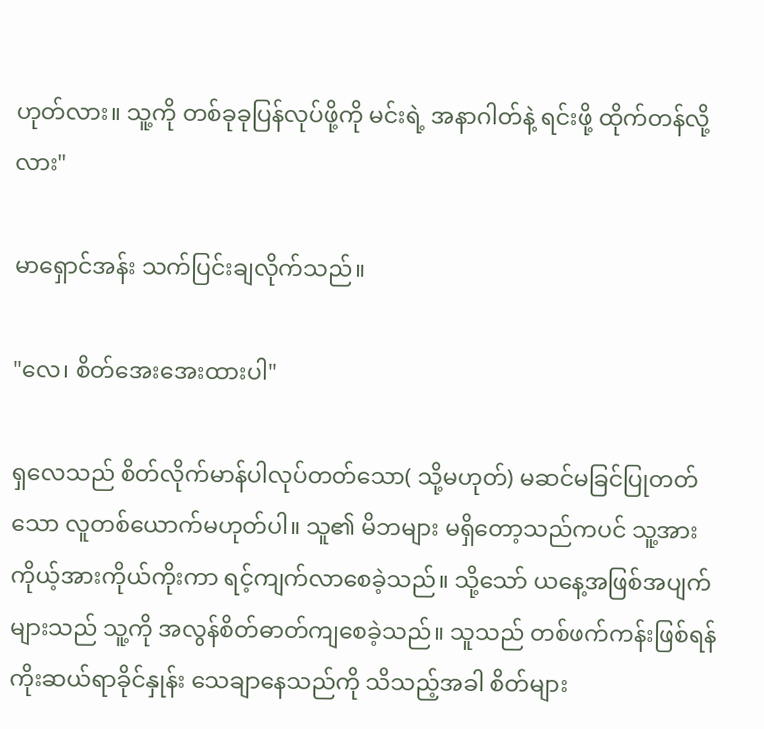ဟုတ်လား။ သူ့ကို တစ်ခုခုပြန်လုပ်ဖို့ကို မင်းရဲ့ အနာဂါတ်နဲ့ ရင်းဖို့ ထိုက်တန်လို့လား"

မာရှောင်အန်း သက်ပြင်းချလိုက်သည်။

"လေ၊ စိတ်အေးအေးထားပါ"

ရှလေသည် စိတ်လိုက်မာန်ပါလုပ်တတ်သော( သို့မဟုတ်) မဆင်မခြင်ပြုတတ်သော လူတစ်ယောက်မဟုတ်ပါ။ သူ၏ မိဘများ မရှိတော့သည်ကပင် သူ့အား ကိုယ့်အားကိုယ်ကိုးကာ ရင့်ကျက်‌လာစေခဲ့သည်။ သို့သော် ယနေ့အဖြစ်အပျက်များသည် သူ့ကို အလွန်စိတ်ဓာတ်ကျစေခဲ့သည်။ သူသည် တစ်ဖက်ကန်းဖြစ်ရန် ကိုးဆယ်ရာခိုင်နှုန်း သေချာနေသည်ကို သိသည့်အခါ စိတ်များ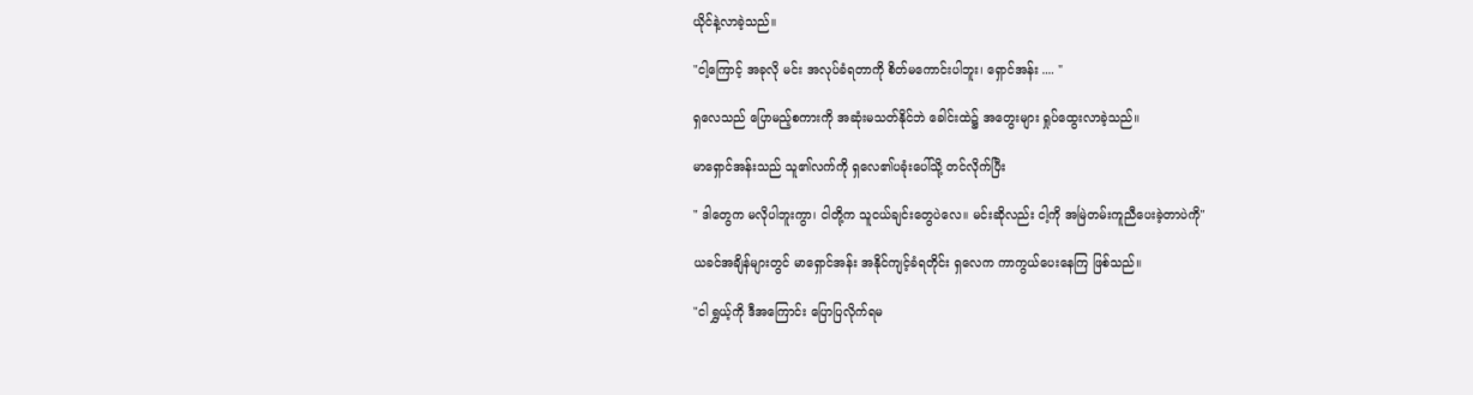ယိုင်နဲ့လာခဲ့သည်။

"ငါ့ကြောင့် အခုလို မင်း အလုပ်ခံရတာကို စိတ်မကောင်းပါဘူး၊ ရှောင်အန်း .... "

ရှလေသည် ပြောမည့်စကားကို အဆုံးမသတ်နိုင်ဘဲ ခေါင်းထဲ၌ အတွေးများ ရှုပ်ထွေးလာခဲ့သည်။

မာရှောင်အန်းသည် သူ၏လက်ကို ရှလေ၏ပခုံးပေါ်သို့ တင်လိုက်ပြီး

" ဒါတွေက မလိုပါဘူးကွာ၊ ငါတို့က သူငယ်ချင်းတွေပဲလေ။ မင်းဆိုလည်း ငါ့ကို အမြဲတမ်းကူညီပေးခဲ့တာပဲကို"

ယခင်အချိန်များတွင် မာရှောင်အန်း အနိုင်ကျင့်ခံရတိုင်း ရှလေက ကာကွယ်ပေးနေကြ ဖြစ်သည်။

"ငါ ရွှယ့်ကို ဒီအကြောင်း ပြောပြလိုက်ရမ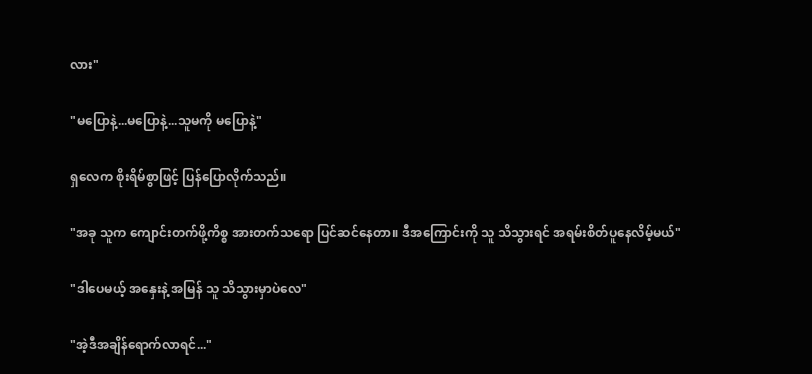လား"

"မပြောနဲ့...မပြောနဲ့...သူမကို မပြောနဲ့"

ရှလေက စိုးရိမ်စွာဖြင့် ပြန်ပြောလိုက်သည်။

"အခု သူက ကျောင်းတက်ဖို့ကိစ္စ အားတက်သရော ပြင်ဆင်နေတာ။ ဒီအကြောင်းကို သူ သိသွားရင် အရမ်းစိတ်ပူနေလိမ့်မယ်"

"ဒါပေမယ့် အနှေးနဲ့ အမြန် သူ သိသွားမှာပဲလေ"

"အဲ့ဒီအချိန်ရောက်လာရင်..."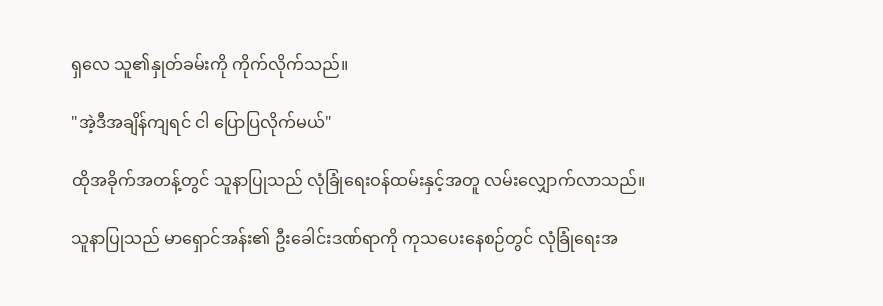ရှလေ သူ၏နှုတ်ခမ်းကို ကိုက်လိုက်သည်။

"အဲ့ဒီအချိန်ကျရင် ငါ ပြောပြလိုက်မယ်"

ထိုအခိုက်အတန့်တွင် သူနာပြုသည် လုံခြုံရေးဝန်ထမ်းနှင့်အတူ လမ်းလျှောက်လာသည်။

သူနာပြုသည် မာရှောင်အန်း၏ ဦးခေါင်းဒဏ်ရာကို ကုသပေးနေစဉ်တွင် လုံခြုံရေးအ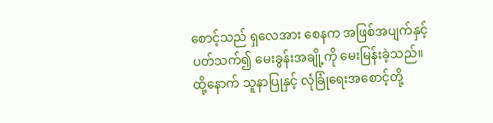စောင့်သည် ရှလေအား ‌စေနက အဖြစ်အပျက်နှင့်ပတ်သက်၍ မေးခွန်းအချို့ကို မေးမြန်းခဲ့သည်။ ထို့နောက် သူနာပြုနှင့် လုံခြုံရေးအစောင့်တို့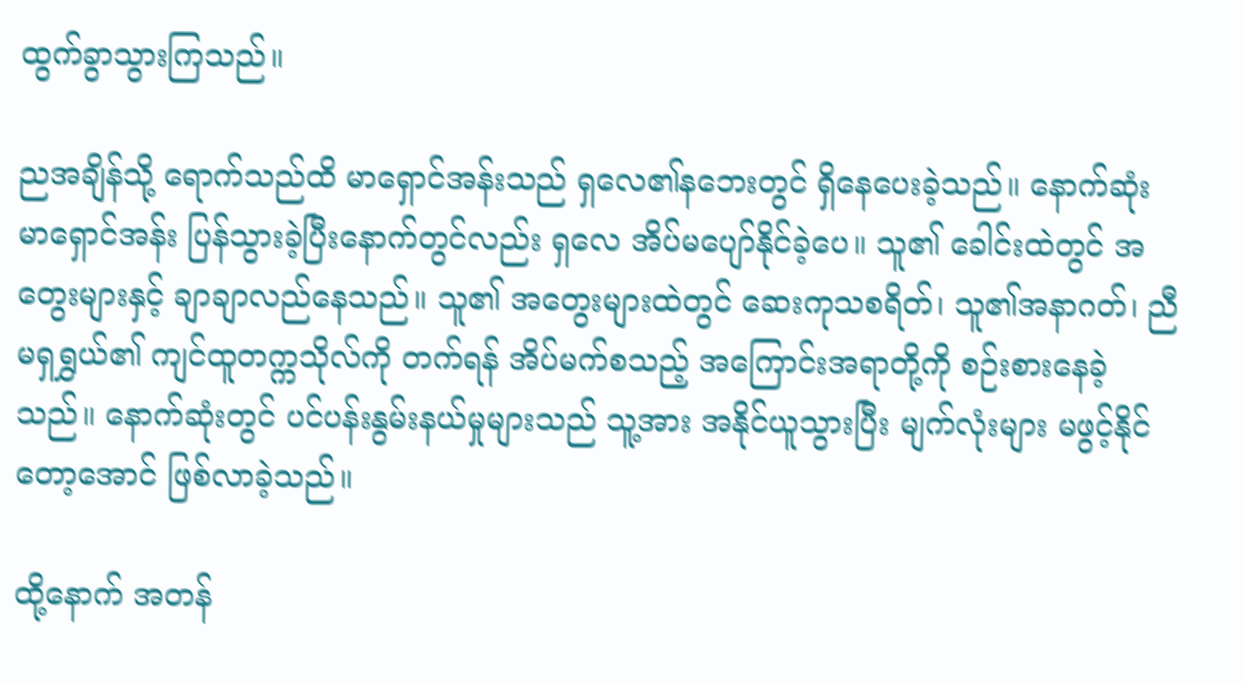ထွက်ခွာသွားကြသည်။

ညအချိန်သို့ ရောက်သည်ထိ မာရှောင်အန်းသည် ရှလေ၏နဘေးတွင် ရှိနေပေးခဲ့သည်။ နောက်ဆုံး မာရှောင်အန်း ပြန်သွားခဲ့ပြီးနောက်တွင်လည်း ရှလေ အိပ်မပျော်နိုင်ခဲ့‌ပေ။ သူ၏ ခေါင်းထဲတွင် အတွေးများနှင့် ချာချာလည်နေသည်။ သူ၏ အတွေးများထဲတွင် ဆေးကုသစရိတ်၊ သူ၏အနာဂတ်၊ ညီမရှရွှယ်၏ ကျင်ထူတက္ကသိုလ်ကို တက်ရန် အိပ်မက်စသည့် အကြောင်းအရာတို့ကို စဉ်းစားနေခဲ့သည်။ နောက်ဆုံးတွင် ပင်ပန်းနွမ်းနယ်မှုများသည် သူ့အား အနိုင်ယူသွားပြီး မျက်လုံးများ မဖွင့်နိုင်တော့အောင် ဖြစ်လာခဲ့သည်။

ထို့နောက် အတန်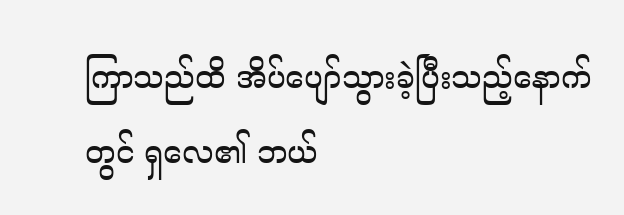ကြာသည်ထိ အိပ်ပျော်သွားခဲ့ပြီးသည့်နောက်တွင် ရှလေ၏ ဘယ်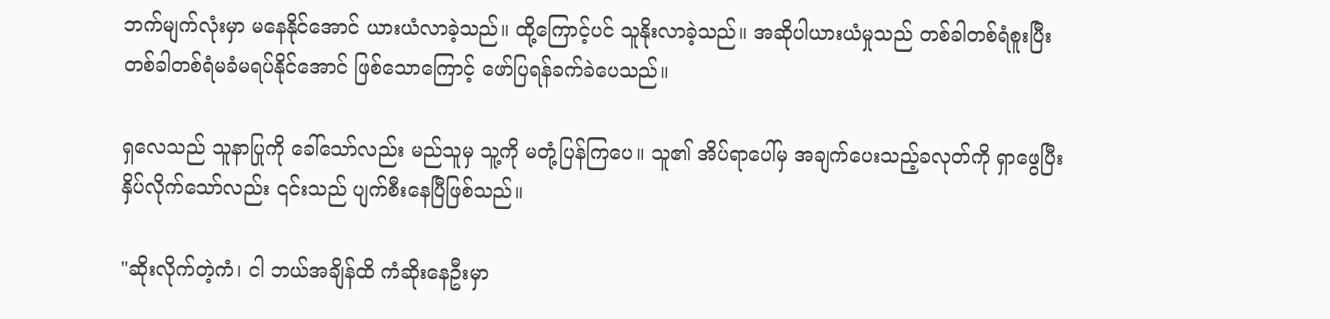ဘက်မျက်လုံးမှာ မနေနိုင်အောင် ယားယံလာခဲ့သည်။ ထို့ကြောင့်ပင် သူနိုးလာခဲ့သည်။ အဆိုပါယားယံမှုသည် တစ်ခါတစ်ရံစူးပြီး တစ်ခါတစ်ရံမခံမရပ်နိုင်အောင် ဖြစ်သောကြောင့် ဖော်ပြရန်ခက်ခဲပေသည်။

ရှလေသည် သူနာပြုကို ခေါ်သော်လည်း မည်သူမှ သူ့ကို မတုံ့ပြန်ကြပေ။ သူ၏ အိပ်ရာပေါ်မှ အချက်ပေးသည့်ခလုတ်ကို ရှာ‌ဖွေပြီး နှိပ်လိုက်သော်လည်း ၎င်းသည် ပျက်စီးနေပြီဖြစ်သည်။

"ဆိုးလိုက်တဲ့ကံ၊ ငါ ဘယ်အချိန်ထိ ကံဆိုးနေဦးမှာ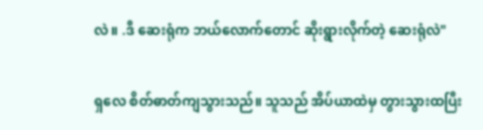လဲ။ .ဒီ ဆေးရုံက ဘယ်လောက်တောင် ဆိုးရွားလိုက်တဲ့ ဆေးရုံလဲ"

ရှလေ စိတ်ဓာတ်ကျသွားသည်။ သူသည် အိပ်ယာထဲမှ တွားသွားထပြီး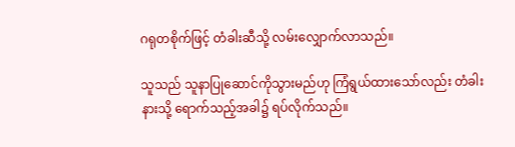ဂရုတစိုက်ဖြင့် တံခါးဆီသို့ လမ်းလျှောက်လာသည်။

သူသည် သူနာပြုဆောင်ကိုသွားမည်ဟု ကြံရွယ်ထားသော်လည်း တံခါးနားသို့ ရောက်သည့်အခါ၌ ရပ်လိုက်သည်။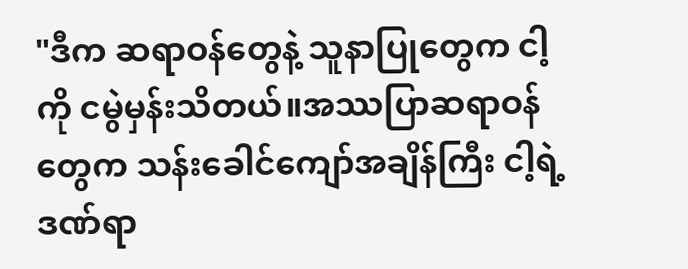"ဒီက ဆရာဝန်တွေနဲ့ သူနာပြုတွေက ငါ့ကို ငမွဲမှန်းသိတယ်။အဿပြာဆရာဝန်တွေက သန်းခေါင်ကျော်အချိန်ကြီး ငါ့ရဲ့ ဒဏ်ရာ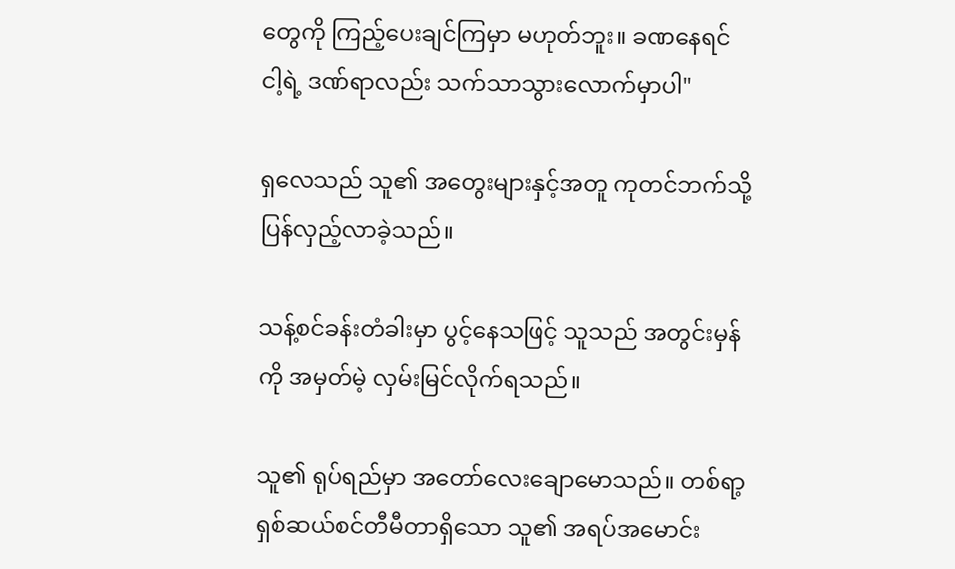တွေကို ကြည့်ပေးချင်ကြမှာ မဟုတ်ဘူး။ ခဏနေရင် ငါ့ရဲ့ ဒဏ်ရာလည်း သက်သာသွားလောက်မှာပါ"

ရှလေသည် သူ၏ အတွေးများနှင့်အတူ ကုတင်ဘက်သို့ ပြန်လှည့်လာခဲ့သည်။

သန့်စင်ခန်းတံခါးမှာ ပွင့်နေသဖြင့် သူသည် အတွင်းမှန်ကို အမှတ်မဲ့ လှမ်းမြင်လိုက်ရသည်။

သူ၏ ရုပ်ရည်မှာ အတော်လေးချောမောသည်။ တစ်ရာ့ရှစ်ဆယ်စင်တီမီတာရှိသော သူ၏ အရပ်အမောင်း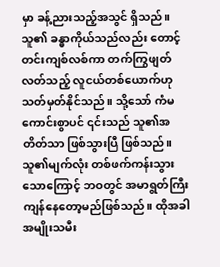မှာ ခန့်ညားသည့်အသွင် ရှိသည်။ သူ၏ ခန္ဓာကိုယ်သည်လည်း တောင့်တင်းကျစ်လစ်ကာ တက်ကြွဖျတ်လတ်သည့် လူငယ်တစ်ယောက်ဟု သတ်မှတ်နိုင်သည်။ သို့သော် ကံမကောင်းစွာပင် ၎င်းသည် သူ၏အတိတ်သာ ဖြစ်သွားပြီ ဖြစ်သည်။ သူ၏မျက်လုံး တစ်ဖက်ကန်းသွားသောကြောင့် ဘဝတွင် အမာရွတ်ကြီး ကျန်နေတော့မည်ဖြစ်သည်။ ထိုအခါ အမျိုးသမီး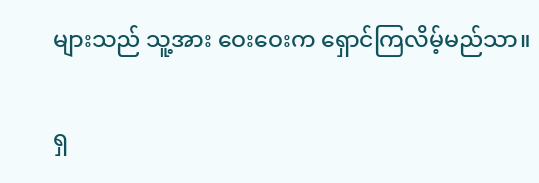များသည် သူ့အား ဝေးဝေးက ရှောင်ကြလိမ့်မည်သာ။

ရှ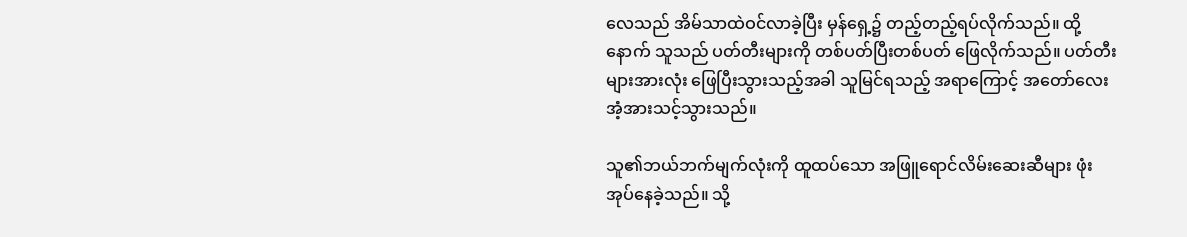လေသည် အိမ်သာထဲဝင်လာခဲ့ပြီး မှန်ရှေ့၌ တည့်တည့်ရပ်လိုက်သည်။ ထို့နောက် သူသည် ပတ်တီးများကို တစ်ပတ်ပြီးတစ်ပတ် ဖြေလိုက်သည်။ ပတ်တီးများအားလုံး ဖြေပြီးသွားသည့်အခါ သူမြင်ရသည့် အရာကြောင့် အတော်လေး အံ့အားသင့်သွားသည်။

သူ၏ဘယ်ဘက်မျက်လုံးကို ထူထပ်သော အဖြူရောင်လိမ်းဆေးဆီများ ဖုံးအုပ်‌နေခဲ့သည်။ သို့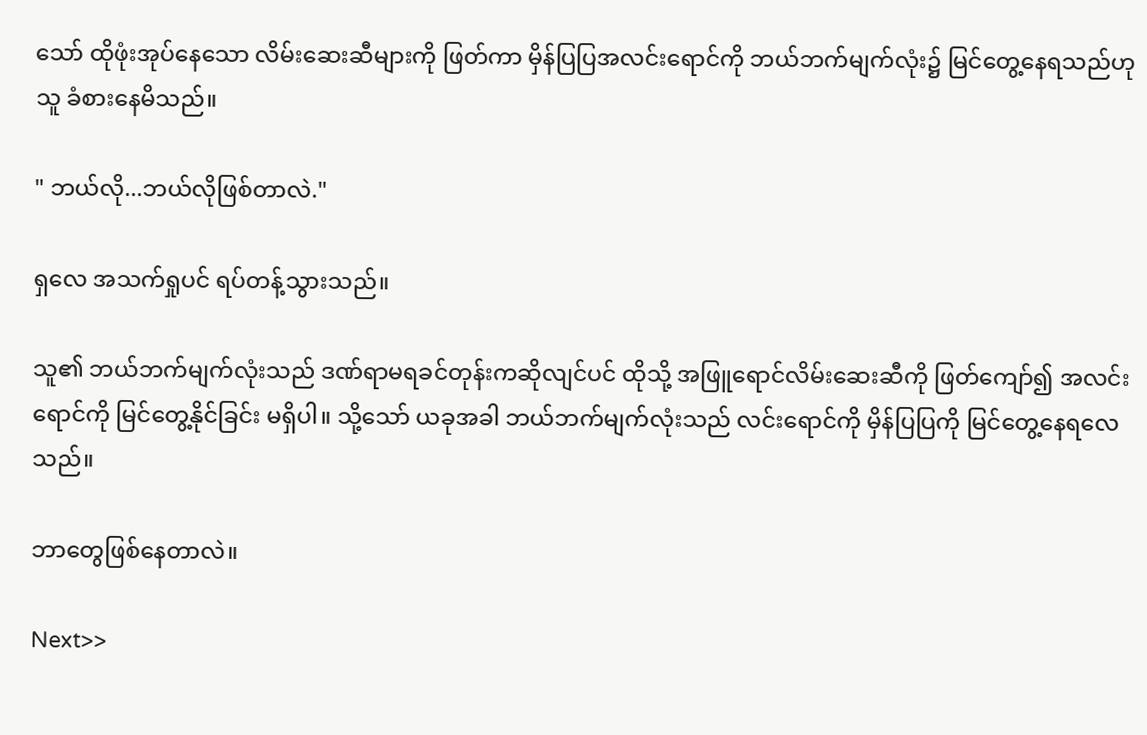သော် ထိုဖုံးအုပ်နေသော လိမ်းဆေးဆီများကို ဖြတ်ကာ မှိန်ပြပြအလင်းရောင်ကို ဘယ်ဘက်မျက်လုံး၌ မြင်တွေ့နေရသည်ဟု သူ ခံစားနေမိသည်။

" ဘယ်လို...ဘယ်လိုဖြစ်တာလဲ."

ရှလေ အသက်ရှုပင် ရပ်တန့်သွားသည်။

သူ၏ ဘယ်ဘက်မျက်လုံးသည် ဒဏ်ရာမရခင်တုန်းကဆိုလျင်ပင် ထိုသို့ အဖြူရောင်လိမ်းဆေးဆီကို ဖြတ်ကျော်၍ အလင်းရောင်ကို မြင်တွေ့နိုင်ခြင်း မရှိပါ။ သို့သော် ယခုအခါ ဘယ်ဘက်မျက်လုံးသည် လင်းရောင်ကို မှိန်ပြပြကို မြင်တွေ့နေရလေသည်။

ဘာတွေဖြစ်နေတာလဲ။

Next>>